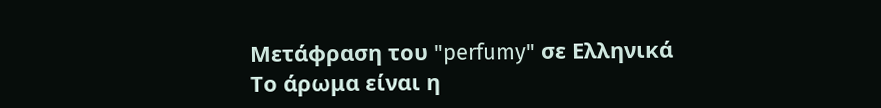Μετάφραση του "perfumy" σε Ελληνικά
Το άρωμα είναι η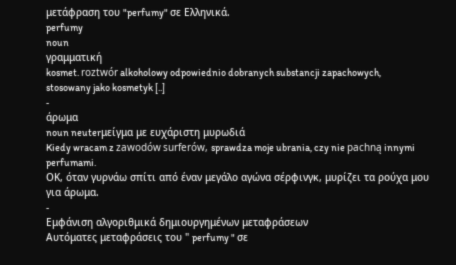μετάφραση του "perfumy" σε Ελληνικά.
perfumy
noun
γραμματική
kosmet. roztwór alkoholowy odpowiednio dobranych substancji zapachowych, stosowany jako kosmetyk [..]
-
άρωμα
noun neuterμείγμα με ευχάριστη μυρωδιά
Kiedy wracam z zawodów surferów, sprawdza moje ubrania, czy nie pachną innymi perfumami.
ΟΚ, όταν γυρνάω σπίτι από έναν μεγάλο αγώνα σέρφινγκ, μυρίζει τα ρούχα μου για άρωμα.
-
Εμφάνιση αλγοριθμικά δημιουργημένων μεταφράσεων
Αυτόματες μεταφράσεις του " perfumy " σε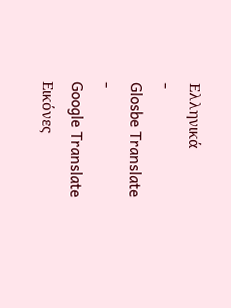Ελληνικά
-
Glosbe Translate
-
Google Translate
Εικόνες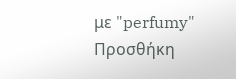με "perfumy"
Προσθήκη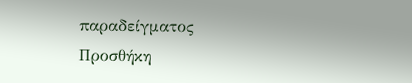παραδείγματος
Προσθήκη